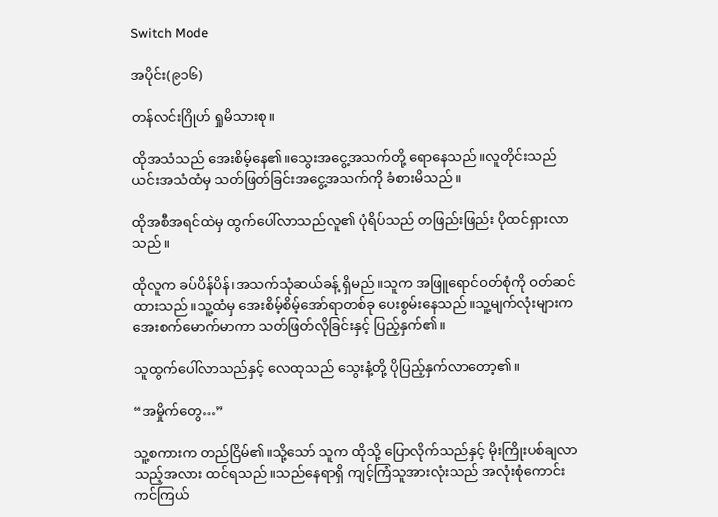Switch Mode

အပိုင်း(၉၁၆)

တန်လင်းဂြိုဟ် ရှုမိသားစု။

ထိုအသံသည် အေးစိမ့်နေ၏။သွေးအငွေ့အသက်တို့ ရောနေသည်။လူတိုင်းသည် ယင်းအသံထံမှ သတ်ဖြတ်ခြင်းအငွေ့အသက်ကို ခံစားမိသည်။

ထိုအစီအရင်ထဲမှ ထွက်ပေါ်လာသည်လူ၏ ပုံရိပ်သည် တဖြည်းဖြည်း ပိုထင်ရှားလာသည်။

ထိုလူက ခပ်ပိန်ပိန်၊အသက်သုံဆယ်ခန့် ရှိမည်။သူက အဖြူရောင်ဝတ်စုံကို ဝတ်ဆင်ထားသည်။သူ့ထံမှ အေးစိမ့်စိမ့်အော်ရာတစ်ခု ပေးစွမ်းနေသည်။သူ့မျက်လုံးများက အေးစက်မောက်မာကာ သတ်ဖြတ်လိုခြင်းနှင့် ပြည့်နှက်၏။

သူထွက်ပေါ်လာသည်နှင့် လေထုသည် သွေးနံ့တို့ ပိုပြည့်နှက်လာတော့၏။

“အမှိုက်တွေ…”

သူ့စကားက တည်ငြိမ်၏။သို့သော် သူက ထိုသို့ ပြောလိုက်သည်နှင့် မိုးကြိုးပစ်ချလာသည့်အလား ထင်ရသည်။သည်နေရာရှိ ကျင့်ကြံသူအားလုံးသည် အလုံးစုံကောင်းကင်ကြယ်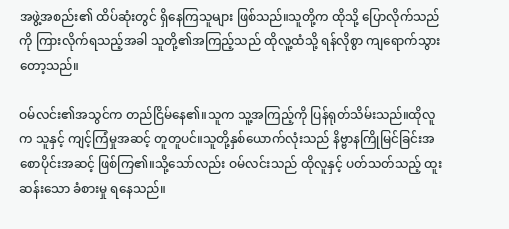အဖွဲ့အစည်း၏ ထိပ်ဆုံးတွင် ရှိနေကြသူများ ဖြစ်သည်။သူတို့က ထိုသို့ ပြောလိုက်သည်ကို ကြားလိုက်ရသည့်အခါ သူတို့၏အကြည့်သည် ထိုလူ့ထံသို့ ရန်လိုစွာ ကျရောက်သွားတော့သည်။

ဝမ်လင်း၏အသွင်က တည်ငြိမ်နေ၏။သူက သူ့အကြည့်ကို ပြန်ရုတ်သိမ်းသည်။ထိုလူက သူနှင့် ကျင့်ကြံမှုအဆင့် တူတူပင်။သူတို့နှစ်ယောက်လုံးသည် နိဗ္ဗာနကြိုမြင်ခြင်းအစောပိုင်းအဆင့် ဖြစ်ကြ၏။သို့သော်လည်း ဝမ်လင်းသည် ထိုလူနှင့် ပတ်သတ်သည့် ထူးဆန်းသော ခံစားမှု ရနေသည်။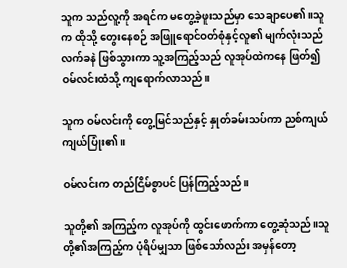သူက သည်လူ့ကို အရင်က မတွေ့ခဲ့ဖူးသည်မှာ သေချာပေ၏။သူက ထိုသို့ တွေးနေစဉ် အဖြူရောင်ဝတ်စုံနှင့်လူ၏ မျက်လုံးသည် လက်ခနဲ ဖြစ်သွားကာ သူ့အကြည့်သည် လူအုပ်ထဲကနေ ဖြတ်၍ ဝမ်လင်းထံသို့ ကျရောက်လာသည်။

သူက ဝမ်လင်းကို တွေ့မြင်သည်နှင့် နှုတ်ခမ်းသပ်ကာ ညစ်ကျယ်ကျယ်ပြုံး၏။

ဝမ်လင်းက တည်ငြိမ်စွာပင် ပြန်ကြည့်သည်။

သူတို့၏ အကြည့်က လူအုပ်ကို ထွင်းဖောက်ကာ တွေ့ဆုံသည်။သူတို့၏အကြည့်က ပုံရိပ်မျှသာ ဖြစ်သော်လည်း အမှန်တော့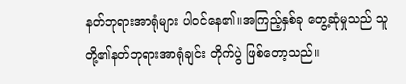နတ်ဘုရားအာရုံများ ပါဝင်နေ၏။အကြည့်နှစ်ခု တွေ့ဆုံမှုသည် သူတို့၏နတ်ဘုရားအာရုံချင်း တိုက်ပွဲ ဖြစ်တော့သည်။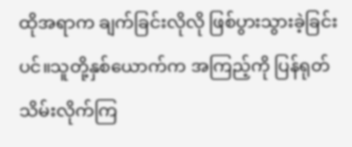ထိုအရာက ချက်ခြင်းလိုလို ဖြစ်ပွားသွားခဲ့ခြင်းပင်။သူတို့နှစ်ယောက်က အကြည့်ကို ပြန်ရုတ်သိမ်းလိုက်ကြ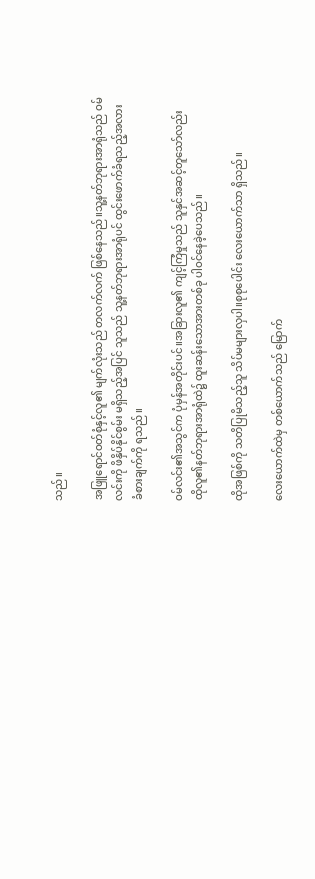သည်။

အဖြူရောင်ဝတ်စုံနှင့်လူ၏ မျက်လုံးသည် တလက်လက် ဖြစ်နေသည်။သူ့နတ်ဘုရားအာရုံသည် ဝမ်လင်းကို ဖိနှိပ်နိုင်စွမ်း မရှိသည့်အပြင် သူသည် သူ့နတ်ဘုရားအာရုံပင် ထွင်းဖောက်ခံရသည့်အလား ခံစားချက်ကို ရသည်။

ဝမ်လင်း၏အသွင်က ပုံမှန်အတိုင်းပင်။အခြားလူ၏ ကျင့်ကြံမှုသည် သူနှင်အဆင့်တူသော်လည်း ထိုလူ၏နတ်ဘုရားအာရုံထဲ၌ ထူးဆန်းသောအားတစ်ခု ပါဝင်နေခဲ့ပေသည်။

ထိုအဖြစ်ကို သတိပြုမိသည့်သူ သိပ်မများလှပါ။စုစုပေါင်း လေးယောက်သာ ရှိသည်။

လေးယောက်ထဲမှ တစ်ယောက်သည် မြောက်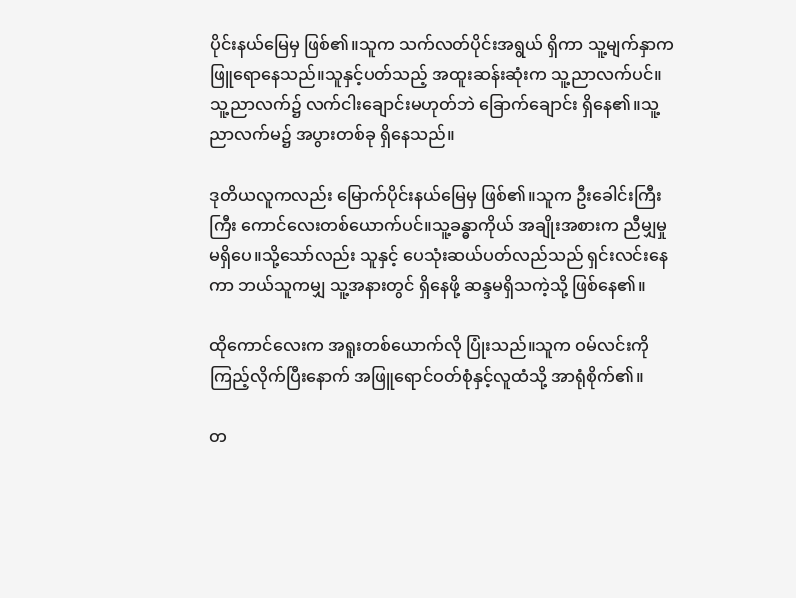ပိုင်းနယ်မြေမှ ဖြစ်၏။သူက သက်လတ်ပိုင်းအရွယ် ရှိကာ သူ့မျက်နှာက ဖြူရောနေသည်။သူနှင့်ပတ်သည့် အထူးဆန်းဆုံးက သူ့ညာလက်ပင်။သူ့ညာလက်၌ လက်ငါးချောင်းမဟုတ်ဘဲ ခြောက်ချောင်း ရှိနေ၏။သူ့ညာလက်မ၌ အပွားတစ်ခု ရှိနေသည်။

ဒုတိယလူကလည်း မြောက်ပိုင်းနယ်မြေမှ ဖြစ်၏။သူက ဦးခေါင်းကြီးကြီး ကောင်လေးတစ်ယောက်ပင်။သူ့ခန္ဓာကိုယ် အချိုးအစားက ညီမျှမှု မရှိပေ။သို့သော်လည်း သူနှင့် ပေသုံးဆယ်ပတ်လည်သည် ရှင်းလင်းနေကာ ဘယ်သူကမျှ သူ့အနားတွင် ရှိနေဖို့ ဆန္ဒမရှိသကဲ့သို့ ဖြစ်နေ၏။

ထိုကောင်လေးက အရူးတစ်ယောက်လို ပြုံးသည်။သူက ဝမ်လင်းကို ကြည့်လိုက်ပြီးနောက် အဖြူရောင်ဝတ်စုံနှင့်လူထံသို့ အာရုံစိုက်၏။

တ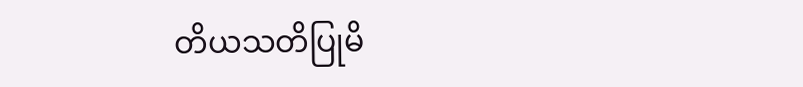တိယသတိပြုမိ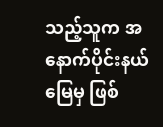သည့်သူက အနောက်ပိုင်းနယ်မြေမှ ဖြစ်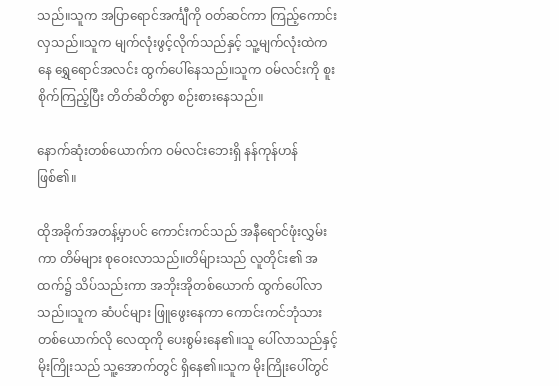သည်။သူက အပြာရောင်အင်္ကျီကို ဝတ်ဆင်ကာ ကြည့်ကောင်းလှသည်။သူက မျက်လုံးဖွင့်လိုက်သည်နှင့် သူ့မျက်လုံးထဲကနေ ရွှေရောင်အလင်း ထွက်ပေါ်နေသည်။သူက ဝမ်လင်းကို စူးစိုက်ကြည့်ပြီး တိတ်ဆိတ်စွာ စဉ်းစားနေသည်။

နောက်ဆုံးတစ်ယောက်က ဝမ်လင်းဘေးရှိ နန်ကုန်ဟန် ဖြစ်၏။

ထိုအခိုက်အတန့်မှာပင် ကောင်းကင်သည် အနီရောင်ဖုံးလွှမ်းကာ တိမ်များ စုဝေးလာသည်။တိမ်ျားသည် လူတိုင်း၏ အထက်၌ သိပ်သည်းကာ အဘိုးအိုတစ်ယောက် ထွက်ပေါ်လာသည်။သူက ဆံပင်များ ဖြူဖွေးနေကာ ကောင်းကင်ဘုံသားတစ်ယောက်လို လေထုကို ပေးစွမ်းနေ၏။သူ ပေါ်လာသည်နှင့် မိုးကြိုးသည် သူ့အောက်တွင် ရှိနေ၏။သူက မိုးကြိုးပေါ်တွင်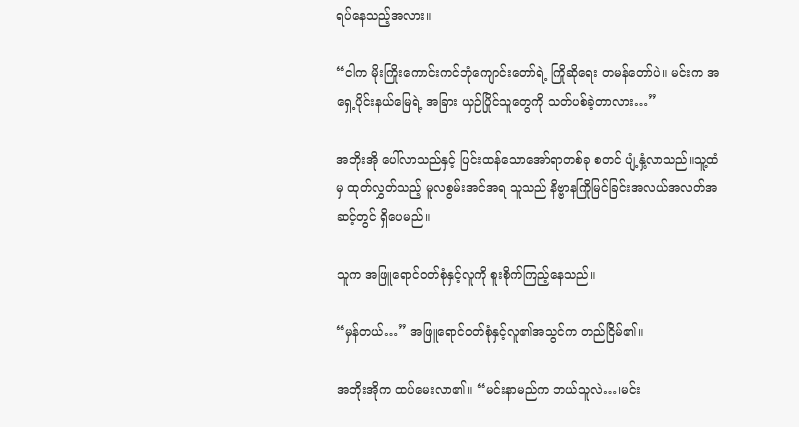ရပ်နေသည့်အလား။

“ငါက မိုးကြိုးကောင်းကင်ဘုံကျောင်းတော်ရဲ့ ကြိုဆိုရေး တမန်တော်ပဲ။ မင်းက အရှေ့ပိုင်းနယ်မြေရဲ့ အခြား ယှဉ်ပြိုင်သူတွေကို သတ်ပစ်ခဲ့တာလား…”

အဘိုးအို ပေါ်လာသည်နှင့် ပြင်းထန်သောအော်ရာတစ်ခု စတင် ပျံ့နှံ့လာသည်။သူ့ထံမှ ထုတ်လွှတ်သည့် မူလစွမ်းအင်အရ သူသည် နိဗ္ဗာနကြိုမြင်ခြင်းအလယ်အလတ်အဆင့်တွင် ရှိပေမည်။

သူက အဖြူရောင်ဝတ်စုံနှင့်လူကို စူးစိုက်ကြည့်နေသည်။

“မှန်တယ်…” အဖြူရောင်ဝတ်စုံနှင့်လူ၏အသွင်က တည်ငြိမ်၏။

အဘိုးအိုက ထပ်မေးလာ၏။ “မင်းနာမည်က ဘယ်သူလဲ…၊မင်း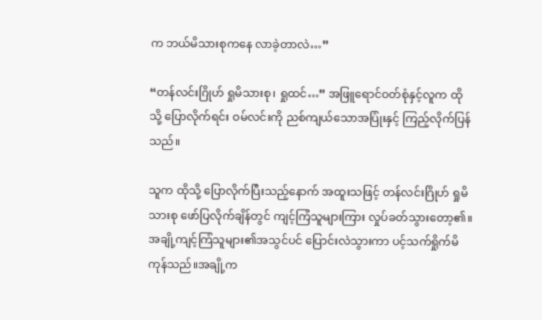က ဘယ်မိသားစုကနေ လာခဲ့တာလဲ…”

“တန်လင်းဂြိုဟ် ရှုမိသားစု၊ ရှုထင်…” အဖြူရောင်ဝတ်စုံနှင့်လူက ထိုသို့ ပြောလိုက်ရင်း ဝမ်လင်းကို ညစ်ကျယ်သောအပြုံးနှင့် ကြည့်လိုက်ပြန်သည်။

သူက ထိုသို့ ပြောလိုက်ပြီးသည့်နောက် အထူးသဖြင့် တန်လင်းဂြိုဟ် ရှုမိသားစု ဖော်ပြလိုက်ချိန်တွင် ကျင့်ကြံသူများကြား လှုပ်ခတ်သွားတော့၏။အချို့ကျင့်ကြံသူများ၏အသွင်ပင် ပြောင်းလဲသွားကာ ပင့်သက်ရှိုက်မိကုန်သည်။အချို့က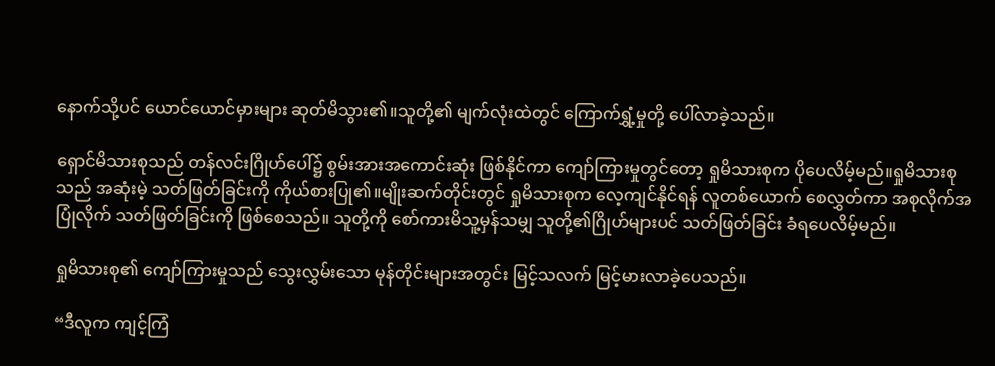နောက်သို့ပင် ယောင်ယောင်မှားများ ဆုတ်မိသွား၏။သူတို့၏ မျက်လုံးထဲတွင် ကြောက်ရွှံ့မှုတို့ ပေါ်လာခဲ့သည်။

ရှောင်မိသားစုသည် တန်လင်းဂြိုဟ်ပေါ်၌ စွမ်းအားအကောင်းဆုံး ဖြစ်နိုင်ကာ ကျော်ကြားမှုတွင်တော့ ရှုမိသားစုက ပိုပေလိမ့်မည်။ရှုမိသားစုသည် အဆုံးမဲ့ သတ်ဖြတ်ခြင်းကို ကိုယ်စားပြု၏။မျိုးဆက်တိုင်းတွင် ရှုမိသားစုက လေ့ကျင်နိုင်ရန် လူတစ်ယောက် စေလွှတ်ကာ အစုလိုက်အပြုံလိုက် သတ်ဖြတ်ခြင်းကို ဖြစ်စေသည်။ သူတို့ကို စော်ကားမိသူ့မှန်သမျှ သူတို့၏ဂြိုဟ်များပင် သတ်ဖြတ်ခြင်း ခံရပေလိမ့်မည်။

ရှုမိသားစု၏ ကျော်ကြားမှုသည် သွေးလွှမ်းသော မုန်တိုင်းများအတွင်း မြင့်သလက် မြင့်မားလာခဲ့ပေသည်။

“ဒီလူက ကျင့်ကြံ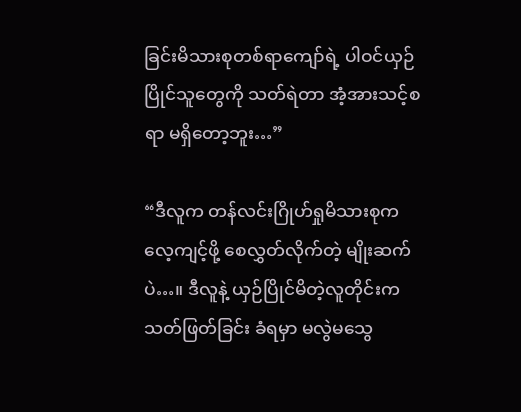ခြင်းမိသားစုတစ်ရာကျော်ရဲ့ ပါဝင်ယှဉ်ပြိုင်သူတွေကို သတ်ရဲတာ အံ့အားသင့်စရာ မရှိတော့ဘူး…”

“ဒီလူက တန်လင်းဂြိုဟ်ရှုမိသားစုက လေ့ကျင့်ဖို့ စေလွှတ်လိုက်တဲ့ မျိုးဆက်ပဲ…။ ဒီလူနဲ့ ယှဉ်ပြိုင်မိတဲ့လူတိုင်းက သတ်ဖြတ်ခြင်း ခံရမှာ မလွဲမသွေ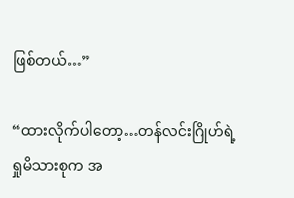ဖြစ်တယ်…”

“ထားလိုက်ပါတော့…တန်လင်းဂြိုဟ်ရဲ့ ရှုမိသားစုက အ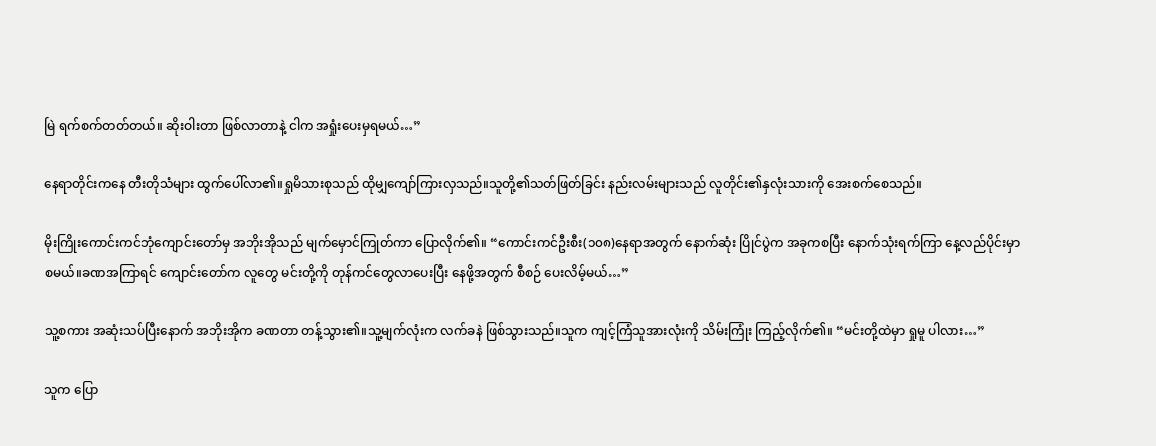မြဲ ရက်စက်တတ်တယ်။ ဆိုးဝါးတာ ဖြစ်လာတာနဲ့ ငါက အရှုံးပေးမှရမယ်…”

နေရာတိုင်းကနေ တီးတိုသံများ ထွက်ပေါ်လာ၏။ရှုမိသားစုသည် ထိုမျှကျော်ကြားလှသည်။သူတို့၏သတ်ဖြတ်ခြင်း နည်းလမ်းများသည် လူတိုင်း၏နှလုံးသားကို အေးစက်စေသည်။

မိုးကြိုးကောင်းကင်ဘုံကျောင်းတော်မှ အဘိုးအိုသည် မျက်မှောင်ကြုတ်ကာ ပြောလိုက်၏။ “ကောင်းကင်ဦးစီး(၁၀၈)နေရာအတွက် နောက်ဆုံး ပြိုင်ပွဲက အခုကစပြီး နောက်သုံးရက်ကြာ နေ့လည်ပိုင်းမှာ စမယ်။ခဏအကြာရင် ကျောင်းတော်က လူတွေ မင်းတို့ကို တုန်ကင်တွေလာပေးပြီး နေဖို့အတွက် စီစဉ် ပေးလိမ့်မယ်…”

သူ့စကား အဆုံးသပ်ပြီးနောက် အဘိုးအိုက ခဏတာ တန့်သွား၏။သူ့မျက်လုံးက လက်ခနဲ ဖြစ်သွားသည်။သူက ကျင့်ကြံသူအားလုံးကို သိမ်းကြုံး ကြည့်လိုက်၏။ “မင်းတို့ထဲမှာ ရှုမူ ပါလား…”

သူက ပြော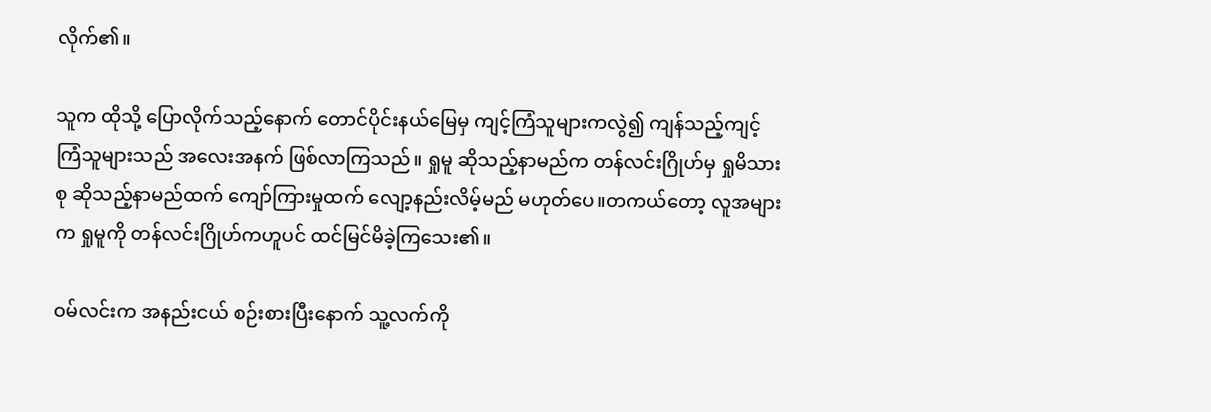လိုက်၏။

သူက ထိုသို့ ပြောလိုက်သည့်နောက် တောင်ပိုင်းနယ်မြေမှ ကျင့်ကြံသူများကလွဲ၍ ကျန်သည့်ကျင့်ကြံသူများသည် အလေးအနက် ဖြစ်လာကြသည်။ ရှုမူ ဆိုသည့်နာမည်က တန်လင်းဂြိုဟ်မှ ရှုမိသားစု ဆိုသည့်နာမည်ထက် ကျော်ကြားမှုထက် လျော့နည်းလိမ့်မည် မဟုတ်ပေ။တကယ်တော့ လူအများက ရှုမူကို တန်လင်းဂြိုဟ်ကဟူပင် ထင်မြင်မိခဲ့ကြသေး၏။

ဝမ်လင်းက အနည်းငယ် စဉ်းစားပြီးနောက် သူ့လက်ကို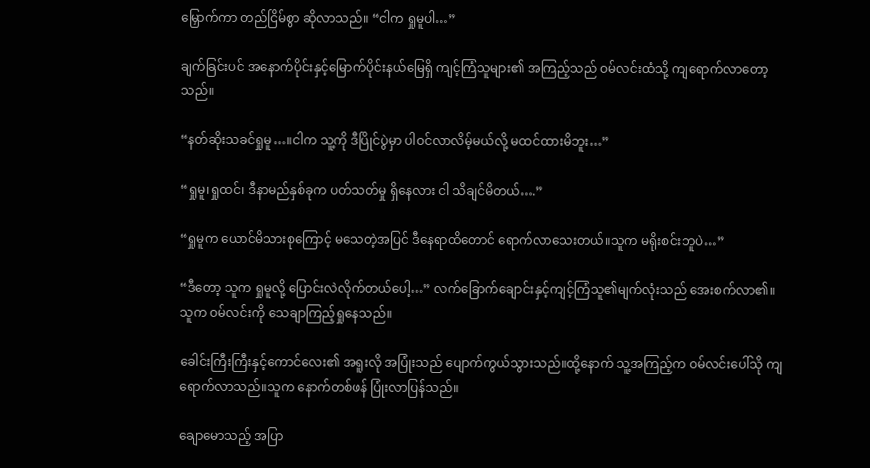မြှောက်ကာ တည်ငြိမ်စွာ ဆိုလာသည်။ “ငါက ရှုမူပါ…”

ချက်ခြင်းပင် အနောက်ပိုင်းနှင့်မြောက်ပိုင်းနယ်မြေရှိ ကျင့်ကြံသူများ၏ အကြည့်သည် ဝမ်လင်းထံသို့ ကျရောက်လာတော့သည်။

“နတ်ဆိုးသခင်ရှုမူ…။ငါက သူ့ကို ဒီပြိုင်ပွဲမှာ ပါဝင်လာလိမ့်မယ်လို့ မထင်ထားမိဘူး…”

“ရှုမူ၊ရှုထင်၊ ဒီနာမည်နှစ်ခုက ပတ်သတ်မှု ရှိနေလား ငါ သိချင်မိတယ်….”

“ရှုမူက ယောင်မိသားစုကြောင့် မသေတဲ့အပြင် ဒီနေရာထိတောင် ရောက်လာသေးတယ်။သူက မရိုးစင်းဘူပဲ…”

“ဒီတော့ သူက ရှုမူလို့ ပြောင်းလဲလိုက်တယ်ပေါ့…” လက်ခြောက်ချောင်းနှင့်ကျင့်ကြံသူ၏မျက်လုံးသည် အေးစက်လာ၏။သူက ဝမ်လင်းကို သေချာကြည့်ရှုနေသည်။

ခေါင်းကြီးကြီးနှင့်ကောင်လေး၏ အရူးလို အပြုံးသည် ပျောက်ကွယ်သွားသည်။ထို့နောက် သူ့အကြည့်က ဝမ်လင်းပေါ်သို ကျရောက်လာသည်။သူက နောက်တစ်ဖန် ပြုံးလာပြန်သည်။

ချောမောသည့် အပြာ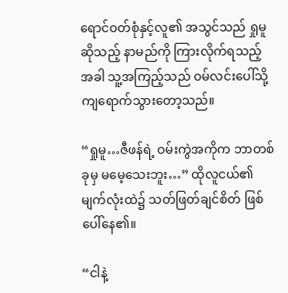ရောင်ဝတ်စုံနှင့်လူ၏ အသွင်သည် ရှုမူ ဆိုသည့် နာမည်ကို ကြားလိုက်ရသည့်အခါ သူ့အကြည့်သည် ဝမ်လင်းပေါ်သို့ ကျရောက်သွားတော့သည်။

“ရှုမူ…ဇီဖန်ရဲ့ ဝမ်းကွဲအကိုက ဘာတစ်ခုမှ မမေ့သေးဘူး…” ထိုလူငယ်၏ မျက်လုံးထဲ၌ သတ်ဖြတ်ချင်စိတ် ဖြစ်ပေါ်နေ၏။

“ငါနဲ့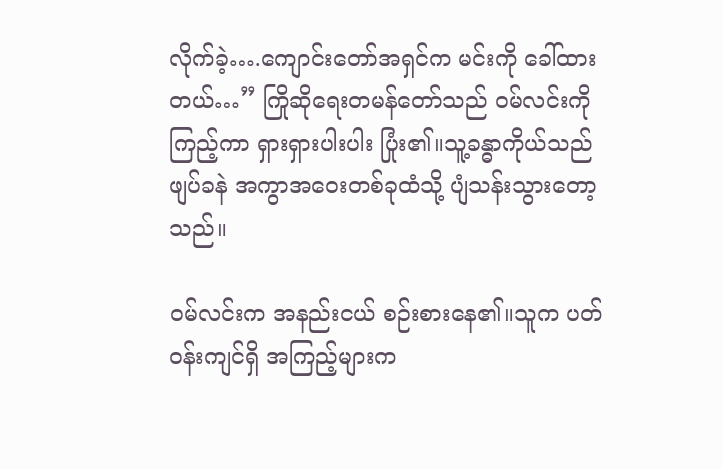လိုက်ခဲ့….ကျောင်းတော်အရှင်က မင်းကို ခေါ်ထားတယ်…” ကြိုဆိုရေးတမန်တော်သည် ဝမ်လင်းကို ကြည့်ကာ ရှားရှားပါးပါး ပြုံး၏။သူ့ခန္ဓာကိုယ်သည် ဖျပ်ခနဲ အကွာအဝေးတစ်ခုထံသို့ ပျံသန်းသွားတော့သည်။

ဝမ်လင်းက အနည်းငယ် စဉ်းစားနေ၏။သူက ပတ်ဝန်းကျင်ရှိ အကြည့်များက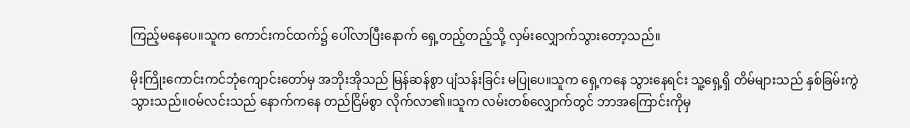ကြည့်မနေပေ။သူက ကောင်းကင်ထက်၌ ပေါ်လာပြီးနောက် ရှေ့တည့်တည့်သို့ လှမ်းလျှောက်သွားတော့သည်။

မိုးကြိုးကောင်းကင်ဘုံကျောင်းတော်မှ အဘိုးအိုသည် မြန်ဆန်စွာ ပျံသန်းခြင်း မပြုပေ။သူက ရှေ့ကနေ သွားနေရင်း သူ့ရှေ့ရှိ တိမ်များသည် နှစ်ခြမ်းကွဲသွားသည်။ဝမ်လင်းသည် နောက်ကနေ တည်ငြိမ်စွာ လိုက်လာ၏။သူက လမ်းတစ်လျှောက်တွင် ဘာအကြောင်းကိုမှ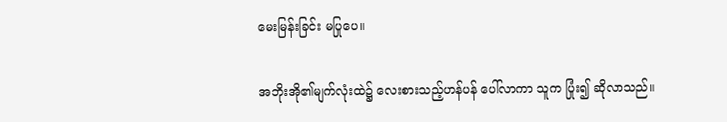မေးမြန်းခြင်း မပြုပေ။

အဘိုးအို၏မျက်လုံးထဲ၌ လေးစားသည့်ဟန်ပန် ပေါ်လာကာ သူက ပြုံး၍ ဆိုလာသည်။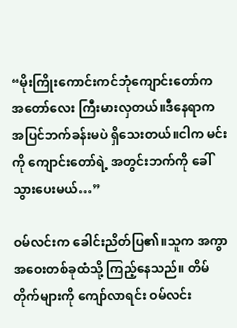“မိုးကြိုးကောင်းကင်ဘုံကျောင်းတော်က အတော်လေး ကြီးမားလှတယ်။ဒီနေရာက အပြင်ဘက်ခန်းမပဲ ရှိသေးတယ်။ငါက မင်းကို ကျောင်းတော်ရဲ့ အတွင်းဘက်ကို ခေါ်သွားပေးမယ်…”

ဝမ်လင်းက ခေါင်းညိတ်ပြ၏။သူက အကွာအဝေးတစ်ခုထံသို့ ကြည့်နေသည်။ တိမ်တိုက်များကို ကျော်လာရင်း ဝမ်လင်း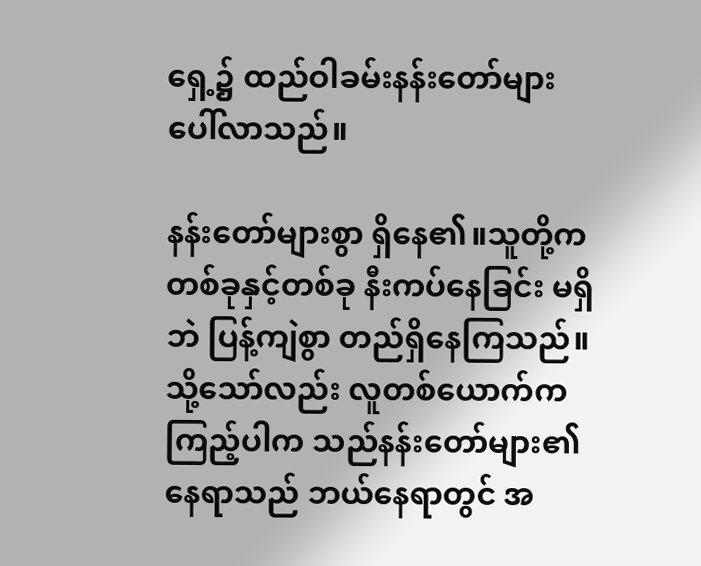ရှေ့၌ ထည်ဝါခမ်းနန်းတော်များ ပေါ်လာသည်။

နန်းတော်များစွာ ရှိနေ၏။သူတို့က တစ်ခုနှင့်တစ်ခု နီးကပ်နေခြင်း မရှိဘဲ ပြန့်ကျဲစွာ တည်ရှိနေကြသည်။သို့သော်လည်း လူတစ်ယောက်က ကြည့်ပါက သည်နန်းတော်များ၏ နေရာသည် ဘယ်နေရာတွင် အ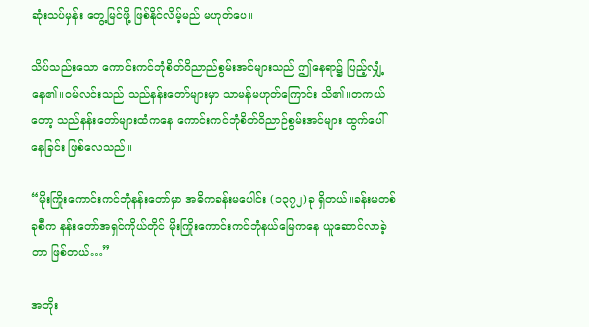ဆုံးသပ်မှန်း တွေ့မြင်ဖို့ ဖြစ်နိုင်လိမ့်မည် မဟုတ်ပေ။

သိပ်သည်းသော ကောင်းကင်ဘုံစိတ်ဝိညာည်စွမ်းအင်များသည် ဤနေရာ၌ ပြည့်လျှံ့နေ၏။ဝမ်လင်းသည် သည်နန်းတော်များမှာ သာမန်မဟုတ်ကြောင်း သိ၏။တကယ်တော့ သည်နန်းတော်များထံကနေ ကောင်းကင်ဘုံစိတ်ဝိညာဉ်စွမ်းအင်များ ထွက်ပေါ်နေခြင်း ဖြစ်လေသည်။

“မိုးကြိုးကောင်းကင်ဘုံနန်းတော်မှာ အဓိကခန်းမပေါင်း (၁၃၇၂)ခု ရှိတယ်။ခန်းမတစ်ခုစီက နန်းတော်အရှင်ကိုယ်တိုင် မိုးကြိုးကောင်းကင်ဘုံနယ်မြေကနေ ယူဆောင်လာခဲ့တာ ဖြစ်တယ်…”

အဘိုး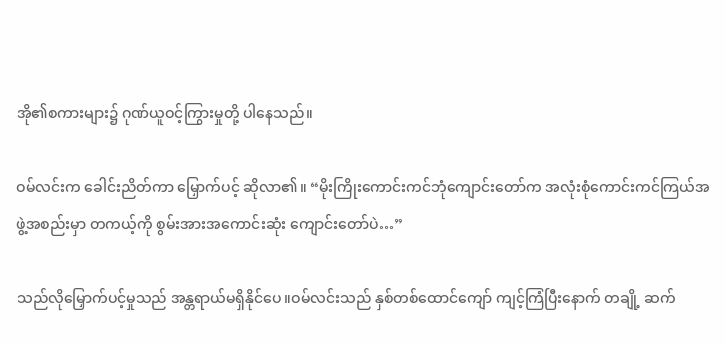အို၏စကားများ၌ ဂုဏ်ယူဝင့်ကြွားမှုတို့ ပါနေသည်။

ဝမ်လင်းက ခေါင်းညိတ်ကာ မြှောက်ပင့် ဆိုလာ၏။ “မိုးကြိုးကောင်းကင်ဘုံကျောင်းတော်က အလုံးစုံကောင်းကင်ကြယ်အဖွဲ့အစည်းမှာ တကယ့်ကို စွမ်းအားအကောင်းဆုံး ကျောင်းတော်ပဲ…”

သည်လိုမြှောက်ပင့်မှုသည် အန္တရာယ်မရှိနိုင်ပေ။ဝမ်လင်းသည် နှစ်တစ်ထောင်ကျော် ကျင့်ကြံပြီးနောက် တချို့ ဆက်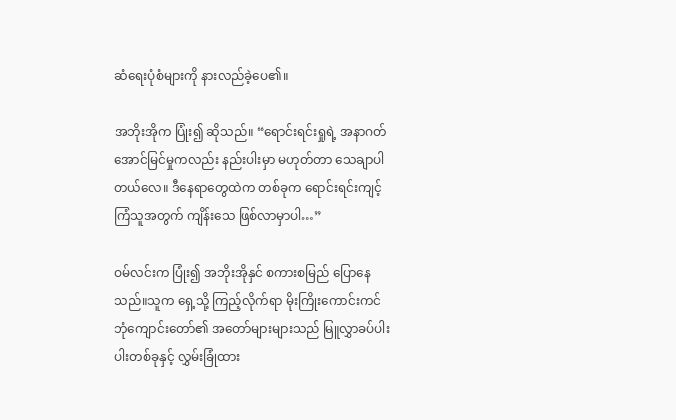ဆံရေးပုံစံများကို နားလည်ခဲ့ပေ၏။

အဘိုးအိုက ပြုံး၍ ဆိုသည်။ “ရောင်းရင်းရှုရဲ့ အနာဂတ်အောင်မြင်မှုကလည်း နည်းပါးမှာ မဟုတ်တာ သေချာပါတယ်လေ။ ဒီနေရာတွေထဲက တစ်ခုက ရောင်းရင်းကျင့်ကြံသူအတွက် ကျိန်းသေ ဖြစ်လာမှာပါ…”

ဝမ်လင်းက ပြုံး၍ အဘိုးအိုနှင် စကားစမြည် ပြောနေသည်။သူက ရှေ့သို့ ကြည့်လိုက်ရာ မိုးကြိုးကောင်းကင်ဘုံကျောင်းတော်၏ အတော်များများသည် မြူလွှာခပ်ပါးပါးတစ်ခုနှင့် လွှမ်းခြုံထား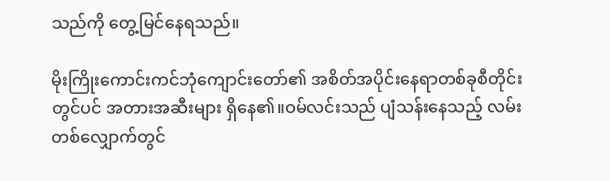သည်ကို တွေ့မြင်နေရသည်။

မိုးကြိုးကောင်းကင်ဘုံကျောင်းတော်၏ အစိတ်အပိုင်းနေရာတစ်ခုစီတိုင်းတွင်ပင် အတားအဆီးများ ရှိနေ၏။ဝမ်လင်းသည် ပျံသန်းနေသည့် လမ်းတစ်လျှောက်တွင်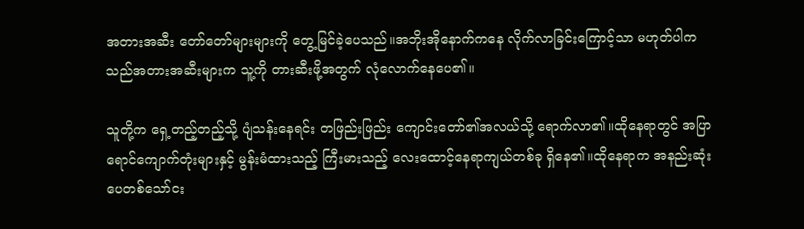အတားအဆီး တော်တော်များများကို တွေ့မြင်ခဲ့ပေသည်။အဘိုးအိုနောက်ကနေ လိုက်လာခြင်းကြောင့်သာ မဟုတ်ပါက သည်အတားအဆီးများက သူ့ကို တားဆီးဖို့အတွက် လုံလောက်နေပေ၏။

သူတို့က ရှေ့တည့်တည့်သို့ ပျံသန်းနေရင်း တဖြည်းဖြည်း ကျောင်းတော်၏အလယ်သို့ ရောက်လာ၏။ထိုနေရာတွင် အပြာရောင်ကျောက်တုံးများနှင့် မွန်းမံထားသည့် ကြီးမားသည့် လေးထောင့်နေရာကျယ်တစ်ခု ရှိနေ၏။ထိုနေရာက အနည်းဆုံး ပေတစ်သော်ငး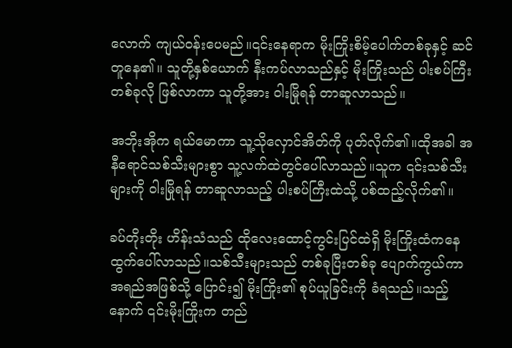လောက် ကျယ်ဝန်းပေမည်။၎င်းနေရာက မိုးကြိုးစိမ့်ပေါက်တစ်ခုနှင့် ဆင်တူနေ၏။ သူတို့နှစ်ယောက် နီးကပ်လာသည်နှင့် မိုးကြိုးသည် ပါးစပ်ကြီးတစ်ခုလို ဖြစ်လာကာ သူတို့အား ဝါးမြိုရန် တာဆူလာသည်။

အဘိုးအိုက ရယ်မောကာ သူ့သိုလှောင်အိတ်ကို ပုတ်လိုက်၏။ထိုအခါ အနီရောင်သစ်သီးများစွာ သူ့လက်ထဲတွင်ပေါ်လာသည်။သူက ၎င်းသစ်သီးများကို ဝါးမြိုရန် တာဆူလာသည့် ပါးစပ်ကြီးထဲသို့ ပစ်ထည့်လိုက်၏။

ခပ်တိုးတိုး ဟိန်းသံသည် ထိုလေးထောင့်ကွင်းပြင်ထဲရှိ မိုးကြိုးထံကနေ ထွက်ပေါ်လာသည်။သစ်သီးများသည် တစ်ခုပြီးတစ်ခု ပျောက်ကွယ်ကာ အရည်အဖြစ်သို့ ပြောင်း၍ မိုးကြိုး၏ စုပ်ယူခြင်းကို ခံရသည်။သည့်နောက် ၎င်းမိုးကြိုးက တည်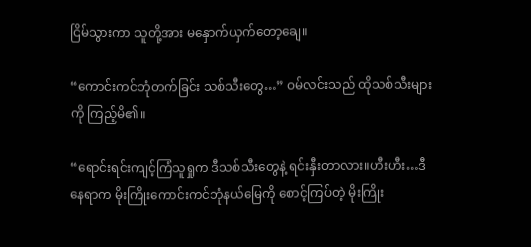ငြိမ်သွားကာ သူတို့အား မနှောက်ယှက်တော့ချေ။

“ကောင်းကင်ဘုံတက်ခြင်း သစ်သီးတွေ…” ဝမ်လင်းသည် ထိုသစ်သီးများကို ကြည့်မိ၏။

“ရောင်းရင်းကျင့်ကြံသူရှုက ဒီသစ်သီးတွေနဲ့ ရင်းနှီးတာလား။ဟီးဟီး…ဒီနေရာက မိုးကြိုးကောင်းကင်ဘုံနယ်မြေကို စောင့်ကြပ်တဲ့ မိုးကြိုး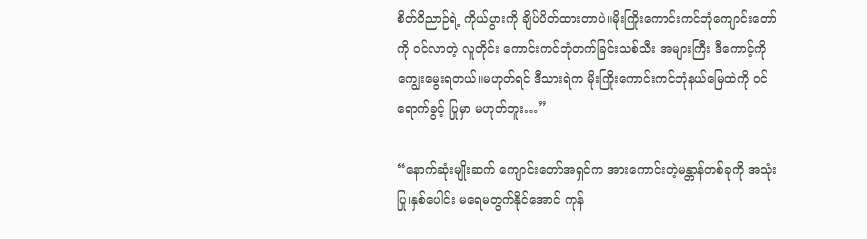စိတ်ဝိညာဉ်ရဲ့ ကိုယ်ပွားကို ချိပ်ပိတ်ထားတာပဲ။မိုးကြိုးကောင်းကင်ဘုံကျောင်းတော်ကို ဝင်လာတဲ့ လူတိုင်း ကောင်းကင်ဘုံတက်ခြင်းသစ်သီး အများကြီး ဒီကောင့်ကို ကျွေးမွေးရတယ်။မဟုတ်ရင် ဒီသားရဲက မိုးကြိုးကောင်းကင်ဘုံနယ်မြေထဲကို ဝင်ရောက်ခွင့် ပြုမှာ မဟုတ်ဘူး…”

“နောက်ဆုံးမျိုးဆက် ကျောင်းတော်အရှင်က အားကောင်းတဲ့မန္တာန်တစ်ခုကို အသုံးပြု၊နှစ်ပေါင်း မရေမတွက်နိုင်အောင် ကုန်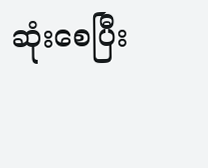ဆုံးစေပြီး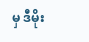မှ ဒီမိုး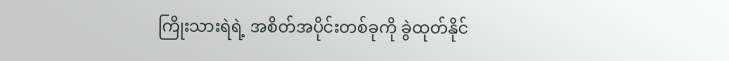ကြိုးသားရဲရဲ့ အစိတ်အပိုင်းတစ်ခုကို ခွဲထုတ်နိုင်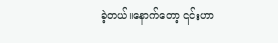ခဲ့တယ်။နောက်တော့ ၎င်းဟာ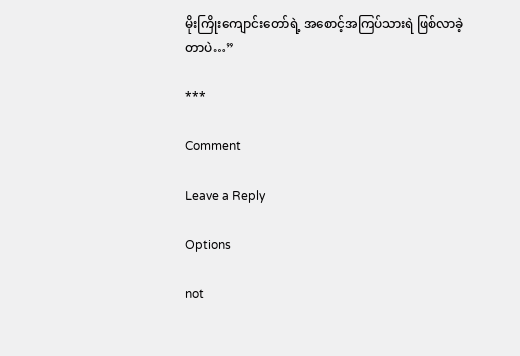မိုးကြိုးကျောင်းတော်ရဲ့ အစောင့်အကြပ်သားရဲ ဖြစ်လာခဲ့တာပဲ…”

***

Comment

Leave a Reply

Options

not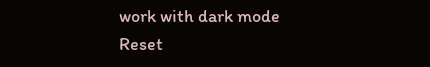work with dark mode
Reset